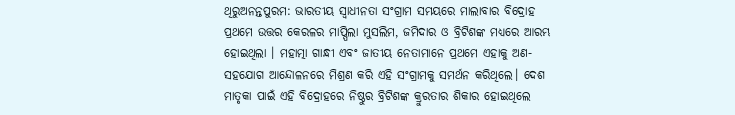ଥିରୁଅନନ୍ତପୁରମ: ଭାରତୀୟ ସ୍ବାଧୀନତା ସଂଗ୍ରାମ ସମୟରେ ମାଲାବାର ବିଦ୍ରୋହ ପ୍ରଥମେ ଉତ୍ତର କେରଳର ମାପ୍ପିଲା ମୁସଲିମ, ଜମିଦାର ଓ ବ୍ରିଟିଶଙ୍କ ମଧ୍ୟରେ ଆରମ୍ଭ ହୋଇଥିଲା । ମହାତ୍ମା ଗାନ୍ଧୀ ଏବଂ ଜାତୀୟ ନେତାମାନେ ପ୍ରଥମେ ଏହାକୁ ଅଣ-ସହଯୋଗ ଆନ୍ଦୋଳନରେ ମିଶ୍ରଣ କରି ଏହି ସଂଗ୍ରାମକୁ ସମର୍ଥନ କରିଥିଲେ। ଦେଶ ମାତୃକା ପାଇଁ ଏହି ବିଦ୍ରୋହରେ ନିଷ୍ଠୁର ବ୍ରିଟିଶଙ୍କ କ୍ରୁରତାର ଶିକାର ହୋଇଥିଲେ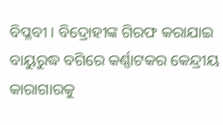ବିପ୍ଳବୀ । ବିଦ୍ରୋହୀଙ୍କ ଗିରଫ କରାଯାଇ ବାୟୁରୁଦ୍ଧ ବଗିରେ କର୍ଣ୍ଣାଟକର କେନ୍ଦ୍ରୀୟ କାରାଗାରକୁ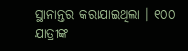ସ୍ଥାନାନ୍ତର କରାଯାଇଥିଲା । ୧୦୦ ଯାତ୍ରୀଙ୍କ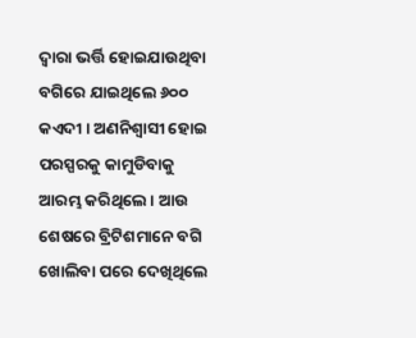ଦ୍ବାରା ଭର୍ତ୍ତି ହୋଇଯାଉଥିବା ବଗିରେ ଯାଇଥିଲେ ୬୦୦ କଏଦୀ । ଅଣନିଶ୍ବାସୀ ହୋଇ ପରସ୍ପରକୁ କାମୁଡିବାକୁ ଆରମ୍ଭ କରିଥିଲେ । ଆଉ ଶେଷରେ ବ୍ରିଟିଶମାନେ ବଗି ଖୋଲିବା ପରେ ଦେଖିଥିଲେ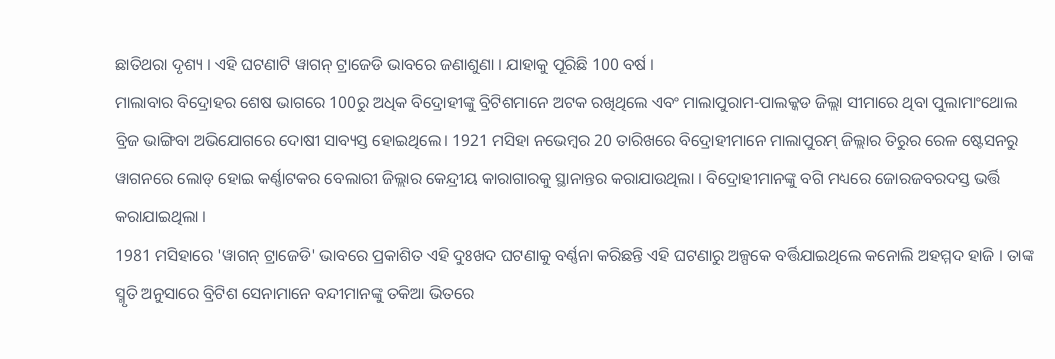ଛାତିଥରା ଦୃଶ୍ୟ । ଏହି ଘଟଣାଟି ୱାଗନ୍ ଟ୍ରାଜେଡି ଭାବରେ ଜଣାଶୁଣା । ଯାହାକୁ ପୂରିଛି 100 ବର୍ଷ ।
ମାଲାବାର ବିଦ୍ରୋହର ଶେଷ ଭାଗରେ 100ରୁ ଅଧିକ ବିଦ୍ରୋହୀଙ୍କୁ ବ୍ରିଟିଶମାନେ ଅଟକ ରଖିଥିଲେ ଏବଂ ମାଲାପୁରାମ-ପାଲକ୍କଡ ଜିଲ୍ଲା ସୀମାରେ ଥିବା ପୁଲାମାଂଥୋଲ ବ୍ରିଜ ଭାଙ୍ଗିବା ଅଭିଯୋଗରେ ଦୋଷୀ ସାବ୍ୟସ୍ତ ହୋଇଥିଲେ। 1921 ମସିହା ନଭେମ୍ବର 20 ତାରିଖରେ ବିଦ୍ରୋହୀମାନେ ମାଲାପୁରମ୍ ଜିଲ୍ଲାର ତିରୁର ରେଳ ଷ୍ଟେସନରୁ ୱାଗନରେ ଲୋଡ୍ ହୋଇ କର୍ଣ୍ଣାଟକର ବେଲାରୀ ଜିଲ୍ଲାର କେନ୍ଦ୍ରୀୟ କାରାଗାରକୁ ସ୍ଥାନାନ୍ତର କରାଯାଉଥିଲା । ବିଦ୍ରୋହୀମାନଙ୍କୁ ବଗି ମଧ୍ୟରେ ଜୋରଜବରଦସ୍ତ ଭର୍ତ୍ତି କରାଯାଇଥିଲା ।
1981 ମସିହାରେ 'ୱାଗନ୍ ଟ୍ରାଜେଡି' ଭାବରେ ପ୍ରକାଶିତ ଏହି ଦୁଃଖଦ ଘଟଣାକୁ ବର୍ଣ୍ଣନା କରିଛନ୍ତି ଏହି ଘଟଣାରୁ ଅଳ୍ପକେ ବର୍ତ୍ତିଯାଇଥିଲେ କନୋଲି ଅହମ୍ମଦ ହାଜି । ତାଙ୍କ ସ୍ମୃତି ଅନୁସାରେ ବ୍ରିଟିଶ ସେନାମାନେ ବନ୍ଦୀମାନଙ୍କୁ ତକିଆ ଭିତରେ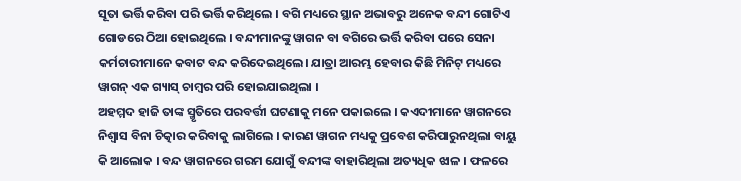ସୂତା ଭର୍ତ୍ତି କରିବା ପରି ଭର୍ତ୍ତି କରିଥିଲେ । ବଗି ମଧ୍ୟରେ ସ୍ଥାନ ଅଭାବରୁ ଅନେକ ବନ୍ଦୀ ଗୋଟିଏ ଗୋଡରେ ଠିଆ ହୋଇଥିଲେ । ବନ୍ଦୀମାନଙ୍କୁ ୱାଗନ ବା ବଗିରେ ଭର୍ତ୍ତି କରିବା ପରେ ସେନା କର୍ମଚାରୀମାନେ କବାଟ ବନ୍ଦ କରିଦେଇଥିଲେ। ଯାତ୍ରା ଆରମ୍ଭ ହେବାର କିଛି ମିନିଟ୍ ମଧ୍ୟରେ ୱାଗନ୍ ଏକ ଗ୍ୟାସ୍ ଚାମ୍ବର ପରି ହୋଇଯାଇଥିଲା ।
ଅହମ୍ମଦ ହାଜି ତାଙ୍କ ସ୍ମୃତିରେ ପରବର୍ତ୍ତୀ ଘଟଣାକୁ ମନେ ପକାଇଲେ । କଏଦୀମାନେ ୱାଗନରେ ନିଶ୍ବାସ ବିନା ଚିତ୍କାର କରିବାକୁ ଲାଗିଲେ । କାରଣ ୱାଗନ ମଧ୍ୟକୁ ପ୍ରବେଶ କରିପାରୁନଥିଲା ବାୟୁ କି ଆଲୋକ । ବନ୍ଦ ୱାଗନରେ ଗରମ ଯୋଗୁଁ ବନ୍ଦୀଙ୍କ ବାହାରିଥିଲା ଅତ୍ୟଧିକ ଝାଳ । ଫଳରେ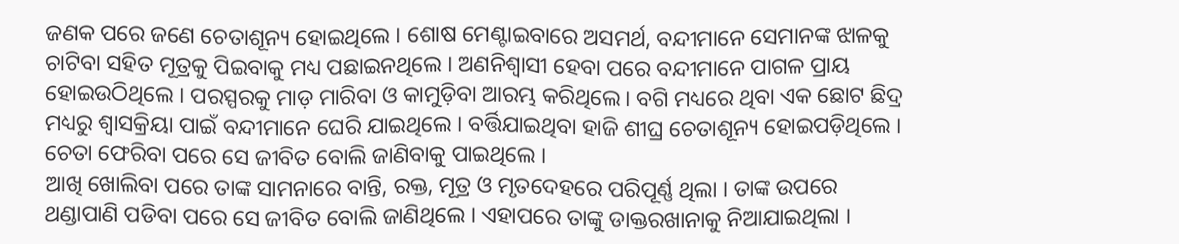ଜଣକ ପରେ ଜଣେ ଚେତାଶୂନ୍ୟ ହୋଇଥିଲେ । ଶୋଷ ମେଣ୍ଟାଇବାରେ ଅସମର୍ଥ, ବନ୍ଦୀମାନେ ସେମାନଙ୍କ ଝାଳକୁ ଚାଟିବା ସହିତ ମୂତ୍ରକୁ ପିଇବାକୁ ମଧ୍ୟ ପଛାଇନଥିଲେ । ଅଣନିଶ୍ବାସୀ ହେବା ପରେ ବନ୍ଦୀମାନେ ପାଗଳ ପ୍ରାୟ ହୋଇଉଠିଥିଲେ । ପରସ୍ପରକୁ ମାଡ଼ ମାରିବା ଓ କାମୁଡ଼ିବା ଆରମ୍ଭ କରିଥିଲେ। ବଗି ମଧ୍ୟରେ ଥିବା ଏକ ଛୋଟ ଛିଦ୍ର ମଧ୍ୟରୁ ଶ୍ବାସକ୍ରିୟା ପାଇଁ ବନ୍ଦୀମାନେ ଘେରି ଯାଇଥିଲେ । ବର୍ତ୍ତିଯାଇଥିବା ହାଜି ଶୀଘ୍ର ଚେତାଶୂନ୍ୟ ହୋଇପଡ଼ିଥିଲେ । ଚେତା ଫେରିବା ପରେ ସେ ଜୀବିତ ବୋଲି ଜାଣିବାକୁ ପାଇଥିଲେ ।
ଆଖି ଖୋଲିବା ପରେ ତାଙ୍କ ସାମନାରେ ବାନ୍ତି, ରକ୍ତ, ମୂତ୍ର ଓ ମୃତଦେହରେ ପରିପୂର୍ଣ୍ଣ ଥିଲା । ତାଙ୍କ ଉପରେ ଥଣ୍ଡାପାଣି ପଡିବା ପରେ ସେ ଜୀବିତ ବୋଲି ଜାଣିଥିଲେ । ଏହାପରେ ତାଙ୍କୁ ଡାକ୍ତରଖାନାକୁ ନିଆଯାଇଥିଲା ।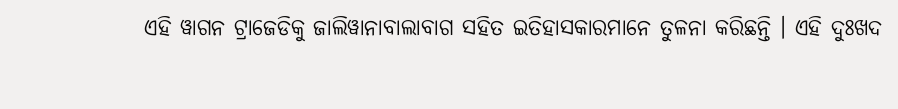ଏହି ୱାଗନ ଟ୍ରାଜେଡିକୁ ଜାଲିୱାନାବାଲାବାଗ ସହିତ ଇତିହାସକାରମାନେ ତୁଳନା କରିଛନ୍ତି । ଏହି ଦୁଃଖଦ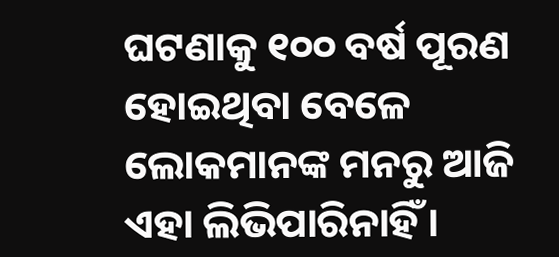ଘଟଣାକୁ ୧୦୦ ବର୍ଷ ପୂରଣ ହୋଇଥିବା ବେଳେ ଲୋକମାନଙ୍କ ମନରୁ ଆଜି ଏହା ଲିଭିପାରିନାହିଁ ।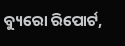ବ୍ୟୁରୋ ରିପୋର୍ଟ,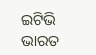ଇଟିଭି ଭାରତ